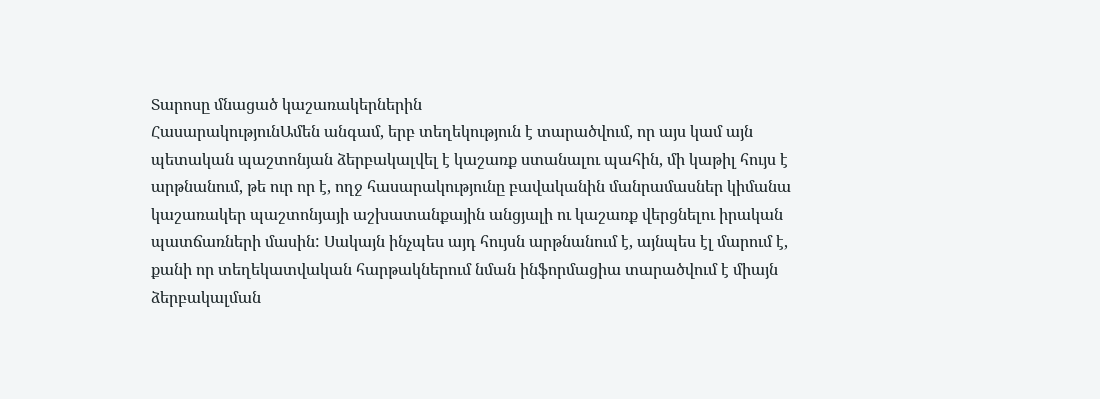Տարոսը մնացած կաշառակերներին
ՀասարակությունԱմեն անգամ, երբ տեղեկություն է տարածվում, որ այս կամ այն պետական պաշտոնյան ձերբակալվել է կաշառք ստանալու պահին, մի կաթիլ հույս է արթնանում, թե ուր որ է, ողջ հասարակությունը բավականին մանրամասներ կիմանա կաշառակեր պաշտոնյայի աշխատանքային անցյալի ու կաշառք վերցնելու իրական պատճառների մասին: Սակայն ինչպես այդ հույսն արթնանում է, այնպես էլ մարում է, քանի որ տեղեկատվական հարթակներում նման ինֆորմացիա տարածվում է միայն ձերբակալման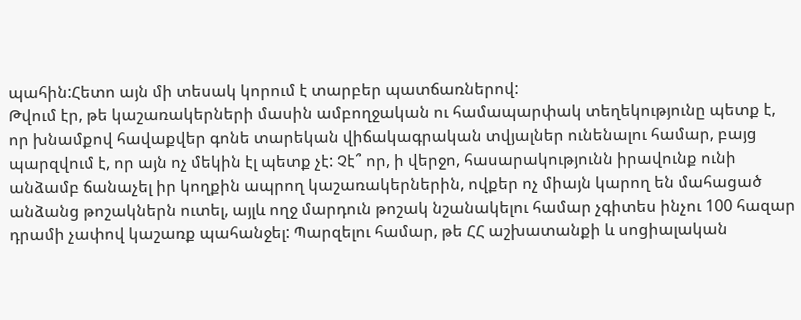պահին:Հետո այն մի տեսակ կորում է տարբեր պատճառներով:
Թվում էր, թե կաշառակերների մասին ամբողջական ու համապարփակ տեղեկությունը պետք է, որ խնամքով հավաքվեր գոնե տարեկան վիճակագրական տվյալներ ունենալու համար, բայց պարզվում է, որ այն ոչ մեկին էլ պետք չէ: Չէ՞ որ, ի վերջո, հասարակությունն իրավունք ունի անձամբ ճանաչել իր կողքին ապրող կաշառակերներին, ովքեր ոչ միայն կարող են մահացած անձանց թոշակներն ուտել, այլև ողջ մարդուն թոշակ նշանակելու համար չգիտես ինչու 100 հազար դրամի չափով կաշառք պահանջել: Պարզելու համար, թե ՀՀ աշխատանքի և սոցիալական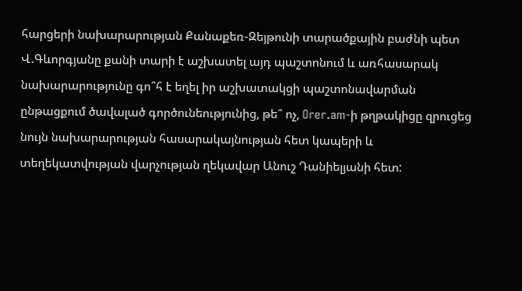հարցերի նախարարության Քանաքեռ-Զեյթունի տարածքային բաժնի պետ Վ.Գևորգյանը քանի տարի է աշխատել այդ պաշտոնում և առհասարակ նախարարությունը գո՞հ է եղել իր աշխատակցի պաշտոնավարման ընթացքում ծավալած գործունեությունից, թե՞ ոչ, Orer.am-ի թղթակիցը զրուցեց նույն նախարարության հասարակայնության հետ կապերի և տեղեկատվության վարչության ղեկավար Անուշ Դանիելյանի հետ: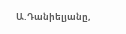Ա.Դանիելյանը,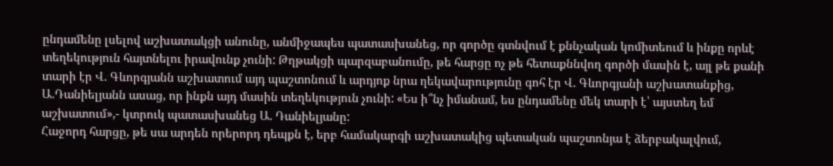ընդամենը լսելով աշխատակցի անունը, անմիջապես պատասխանեց, որ գործը գտնվում է քննչական կոմիտեում և ինքը որևէ տեղեկություն հայտնելու իրավունք չունի: Թղթակցի պարզաբանումը, թե հարցը ոչ թե հետաքննվող գործի մասին է, այլ թե քանի տարի էր Վ. Գևորգյանն աշխատում այդ պաշտոնում և արդյոք նրա ղեկավարությունը գոհ էր Վ. Գևորգյանի աշխատանքից, Ա.Դանիելյանն ասաց, որ ինքն այդ մասին տեղեկություն չունի: «Ես ի՞նչ իմանամ, ես ընդամենը մեկ տարի է՝ այստեղ եմ աշխատում»,- կտրուկ պատասխանեց Ա. Դանիելյանը:
Հաջորդ հարցը, թե սա արդեն որերորդ դեպքն է, երբ համակարգի աշխատակից պետական պաշտոնյա է ձերբակալվում,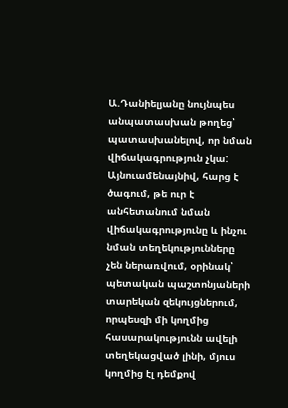Ա.Դանիելյանը նույնպես անպատասխան թողեց՝ պատասխանելով, որ նման վիճակագրություն չկա: Այնուամենայնիվ, հարց է ծագում, թե ուր է անհետանում նման վիճակագրությունը և ինչու նման տեղեկությունները չեն ներառվում, օրինակ՝ պետական պաշտոնյաների տարեկան զեկույցներում, որպեսզի մի կողմից հասարակությունն ավելի տեղեկացված լինի, մյուս կողմից էլ դեմքով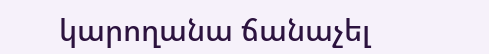կարողանա ճանաչել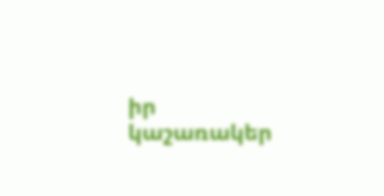իր կաշառակեր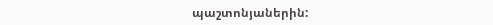պաշտոնյաներին: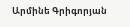Արմինե Գրիգորյան